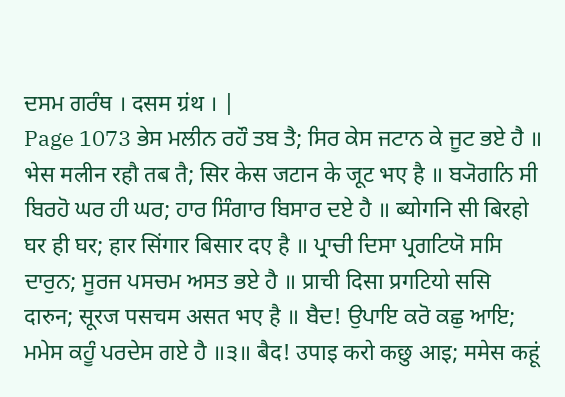ਦਸਮ ਗਰੰਥ । दसम ग्रंथ । |
Page 1073 ਭੇਸ ਮਲੀਨ ਰਹੌ ਤਬ ਤੈ; ਸਿਰ ਕੇਸ ਜਟਾਨ ਕੇ ਜੂਟ ਭਏ ਹੈ ॥ भेस मलीन रहौ तब तै; सिर केस जटान के जूट भए है ॥ ਬ੍ਯੋਗਨਿ ਸੀ ਬਿਰਹੋ ਘਰ ਹੀ ਘਰ; ਹਾਰ ਸਿੰਗਾਰ ਬਿਸਾਰ ਦਏ ਹੈ ॥ ब्योगनि सी बिरहो घर ही घर; हार सिंगार बिसार दए है ॥ ਪ੍ਰਾਚੀ ਦਿਸਾ ਪ੍ਰਗਟਿਯੋ ਸਸਿ ਦਾਰੁਨ; ਸੂਰਜ ਪਸਚਮ ਅਸਤ ਭਏ ਹੈ ॥ प्राची दिसा प्रगटियो ससि दारुन; सूरज पसचम असत भए है ॥ ਬੈਦ! ਉਪਾਇ ਕਰੋ ਕਛੁ ਆਇ; ਮਮੇਸ ਕਹੂੰ ਪਰਦੇਸ ਗਏ ਹੈ ॥੩॥ बैद! उपाइ करो कछु आइ; ममेस कहूं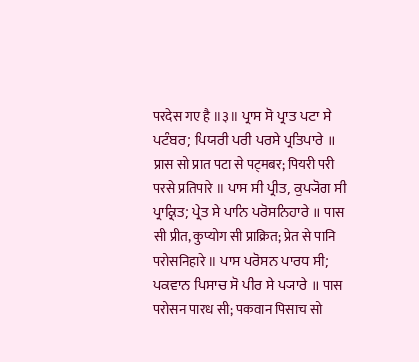परदेस गए है ॥३॥ ਪ੍ਰਾਸ ਸੋ ਪ੍ਰਾਤ ਪਟਾ ਸੇ ਪਟੰਬਰ; ਪਿਯਰੀ ਪਰੀ ਪਰਸੇ ਪ੍ਰਤਿਪਾਰੇ ॥ प्रास सो प्रात पटा से पट्मबर; पियरी परी परसे प्रतिपारे ॥ ਪਾਸ ਸੀ ਪ੍ਰੀਤ, ਕੁਪ੍ਯੋਗ ਸੀ ਪ੍ਰਾਕ੍ਰਿਤ; ਪ੍ਰੇਤ ਸੇ ਪਾਨਿ ਪਰੋਸਨਿਹਾਰੇ ॥ पास सी प्रीत, कुप्योग सी प्राक्रित; प्रेत से पानि परोसनिहारे ॥ ਪਾਸ ਪਰੋਸਨ ਪਾਰਧ ਸੀ; ਪਕਵਾਨ ਪਿਸਾਚ ਸੋ ਪੀਰ ਸੇ ਪ੍ਯਾਰੇ ॥ पास परोसन पारध सी; पकवान पिसाच सो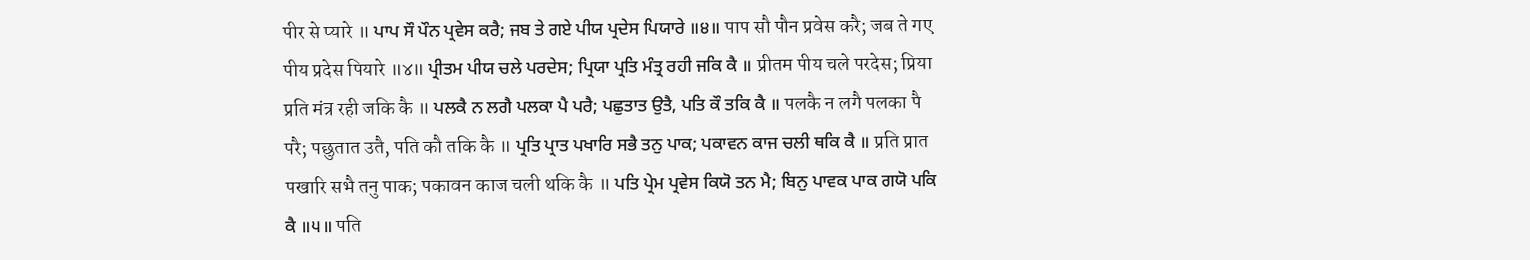पीर से प्यारे ॥ ਪਾਪ ਸੌ ਪੌਨ ਪ੍ਰਵੇਸ ਕਰੈ; ਜਬ ਤੇ ਗਏ ਪੀਯ ਪ੍ਰਦੇਸ ਪਿਯਾਰੇ ॥੪॥ पाप सौ पौन प्रवेस करै; जब ते गए पीय प्रदेस पियारे ॥४॥ ਪ੍ਰੀਤਮ ਪੀਯ ਚਲੇ ਪਰਦੇਸ; ਪ੍ਰਿਯਾ ਪ੍ਰਤਿ ਮੰਤ੍ਰ ਰਹੀ ਜਕਿ ਕੈ ॥ प्रीतम पीय चले परदेस; प्रिया प्रति मंत्र रही जकि कै ॥ ਪਲਕੈ ਨ ਲਗੈ ਪਲਕਾ ਪੈ ਪਰੈ; ਪਛੁਤਾਤ ਉਤੈ, ਪਤਿ ਕੌ ਤਕਿ ਕੈ ॥ पलकै न लगै पलका पै परै; पछुतात उतै, पति कौ तकि कै ॥ ਪ੍ਰਤਿ ਪ੍ਰਾਤ ਪਖਾਰਿ ਸਭੈ ਤਨੁ ਪਾਕ; ਪਕਾਵਨ ਕਾਜ ਚਲੀ ਥਕਿ ਕੈ ॥ प्रति प्रात पखारि सभै तनु पाक; पकावन काज चली थकि कै ॥ ਪਤਿ ਪ੍ਰੇਮ ਪ੍ਰਵੇਸ ਕਿਯੋ ਤਨ ਮੈ; ਬਿਨੁ ਪਾਵਕ ਪਾਕ ਗਯੋ ਪਕਿ ਕੈ ॥੫॥ पति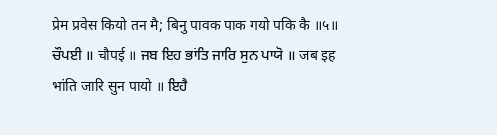प्रेम प्रवेस कियो तन मै; बिनु पावक पाक गयो पकि कै ॥५॥ ਚੌਪਈ ॥ चौपई ॥ ਜਬ ਇਹ ਭਾਂਤਿ ਜਾਰਿ ਸੁਨ ਪਾਯੋ ॥ जब इह भांति जारि सुन पायो ॥ ਇਹੈ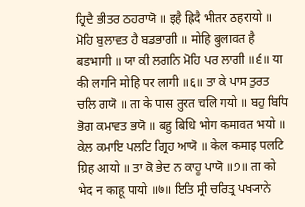ਹ੍ਰਿਦੈ ਭੀਤਰ ਠਹਰਾਯੋ ॥ इहै ह्रिदै भीतर ठहरायो ॥ ਮੋਹਿ ਬੁਲਾਵਤ ਹੈ ਬਡਭਾਗੀ ॥ मोहि बुलावत है बडभागी ॥ ਯਾ ਕੀ ਲਗਨਿ ਮੋਹਿ ਪਰ ਲਾਗੀ ॥੬॥ या की लगनि मोहि पर लागी ॥६॥ ਤਾ ਕੇ ਪਾਸ ਤੁਰਤ ਚਲਿ ਗਯੋ ॥ ता के पास तुरत चलि गयो ॥ ਬਹੁ ਬਿਧਿ ਭੋਗ ਕਮਾਵਤ ਭਯੋ ॥ बहु बिधि भोग कमावत भयो ॥ ਕੇਲ ਕਮਾਇ ਪਲਟਿ ਗ੍ਰਿਹ ਆਯੋ ॥ केल कमाइ पलटि ग्रिह आयो ॥ ਤਾ ਕੋ ਭੇਦ ਨ ਕਾਹੂ ਪਾਯੋ ॥੭॥ ता को भेद न काहू पायो ॥७॥ ਇਤਿ ਸ੍ਰੀ ਚਰਿਤ੍ਰ ਪਖ੍ਯਾਨੇ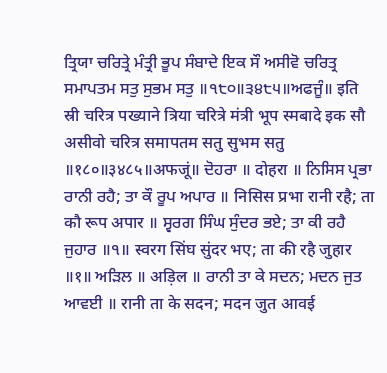ਤ੍ਰਿਯਾ ਚਰਿਤ੍ਰੇ ਮੰਤ੍ਰੀ ਭੂਪ ਸੰਬਾਦੇ ਇਕ ਸੌ ਅਸੀਵੋ ਚਰਿਤ੍ਰ ਸਮਾਪਤਮ ਸਤੁ ਸੁਭਮ ਸਤੁ ॥੧੮੦॥੩੪੮੫॥ਅਫਜੂੰ॥ इति स्री चरित्र पख्याने त्रिया चरित्रे मंत्री भूप स्मबादे इक सौ असीवो चरित्र समापतम सतु सुभम सतु ॥१८०॥३४८५॥अफजूं॥ ਦੋਹਰਾ ॥ दोहरा ॥ ਨਿਸਿਸ ਪ੍ਰਭਾ ਰਾਨੀ ਰਹੈ; ਤਾ ਕੌ ਰੂਪ ਅਪਾਰ ॥ निसिस प्रभा रानी रहै; ता कौ रूप अपार ॥ ਸ੍ਵਰਗ ਸਿੰਘ ਸੁੰਦਰ ਭਏ; ਤਾ ਕੀ ਰਹੈ ਜੁਹਾਰ ॥੧॥ स्वरग सिंघ सुंदर भए; ता की रहै जुहार ॥१॥ ਅੜਿਲ ॥ अड़िल ॥ ਰਾਨੀ ਤਾ ਕੇ ਸਦਨ; ਮਦਨ ਜੁਤ ਆਵਈ ॥ रानी ता के सदन; मदन जुत आवई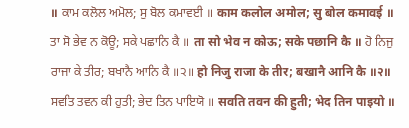॥ ਕਾਮ ਕਲੋਲ ਅਮੋਲ; ਸੁ ਬੋਲ ਕਮਾਵਈ ॥ काम कलोल अमोल; सु बोल कमावई ॥ ਤਾ ਸੋ ਭੇਵ ਨ ਕੋਊ; ਸਕੇ ਪਛਾਨਿ ਕੈ ॥ ता सो भेव न कोऊ; सके पछानि कै ॥ ਹੋ ਨਿਜੁ ਰਾਜਾ ਕੇ ਤੀਰ; ਬਖਾਨੈ ਆਨਿ ਕੈ ॥੨॥ हो निजु राजा के तीर; बखानै आनि कै ॥२॥ ਸਵਤਿ ਤਵਨ ਕੀ ਹੁਤੀ; ਭੇਦ ਤਿਨ ਪਾਇਯੋ ॥ सवति तवन की हुती; भेद तिन पाइयो ॥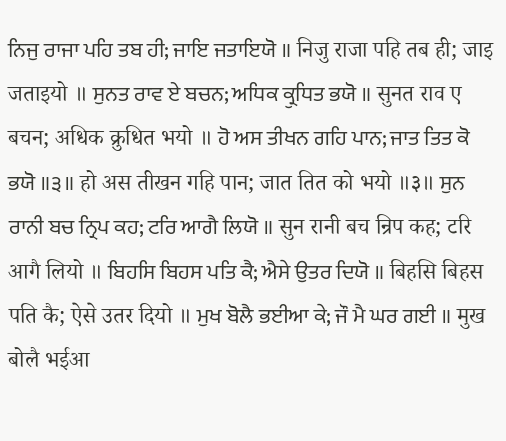ਨਿਜੁ ਰਾਜਾ ਪਹਿ ਤਬ ਹੀ; ਜਾਇ ਜਤਾਇਯੋ ॥ निजु राजा पहि तब ही; जाइ जताइयो ॥ ਸੁਨਤ ਰਾਵ ਏ ਬਚਨ; ਅਧਿਕ ਕ੍ਰੁਧਿਤ ਭਯੋ ॥ सुनत राव ए बचन; अधिक क्रुधित भयो ॥ ਹੋ ਅਸ ਤੀਖਨ ਗਹਿ ਪਾਨ; ਜਾਤ ਤਿਤ ਕੋ ਭਯੋ ॥੩॥ हो अस तीखन गहि पान; जात तित को भयो ॥३॥ ਸੁਨ ਰਾਨੀ ਬਚ ਨ੍ਰਿਪ ਕਹ; ਟਰਿ ਆਗੈ ਲਿਯੋ ॥ सुन रानी बच न्रिप कह; टरि आगै लियो ॥ ਬਿਹਸਿ ਬਿਹਸ ਪਤਿ ਕੈ; ਐਸੇ ਉਤਰ ਦਿਯੋ ॥ बिहसि बिहस पति कै; ऐसे उतर दियो ॥ ਮੁਖ ਬੋਲੈ ਭਈਆ ਕੇ; ਜੌ ਮੈ ਘਰ ਗਈ ॥ मुख बोलै भईआ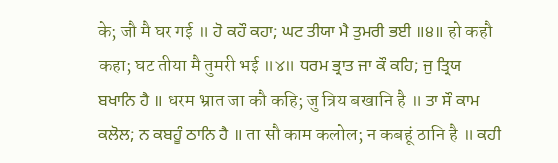के; जौ मै घर गई ॥ ਹੋ ਕਹੌ ਕਹਾ; ਘਟ ਤੀਯਾ ਮੈ ਤੁਮਰੀ ਭਈ ॥੪॥ हो कहौ कहा; घट तीया मै तुमरी भई ॥४॥ ਧਰਮ ਭ੍ਰਾਤ ਜਾ ਕੌ ਕਹਿ; ਜੁ ਤ੍ਰਿਯ ਬਖਾਨਿ ਹੈ ॥ धरम भ्रात जा कौ कहि; जु त्रिय बखानि है ॥ ਤਾ ਸੌ ਕਾਮ ਕਲੋਲ; ਨ ਕਬਹੂੰ ਠਾਨਿ ਹੈ ॥ ता सौ काम कलोल; न कबहूं ठानि है ॥ ਕਹੀ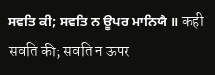ਸਵਤਿ ਕੀ; ਸਵਤਿ ਨ ਊਪਰ ਮਾਨਿਯੈ ॥ कही सवति की; सवति न ऊपर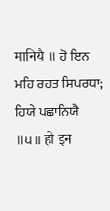मानियै ॥ ਹੋ ਇਨ ਮਹਿ ਰਹਤ ਸਿਪਰਧਾ; ਹਿਯੇ ਪਛਾਨਿਯੈ ॥੫॥ हो इन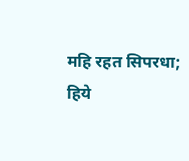महि रहत सिपरधा; हिये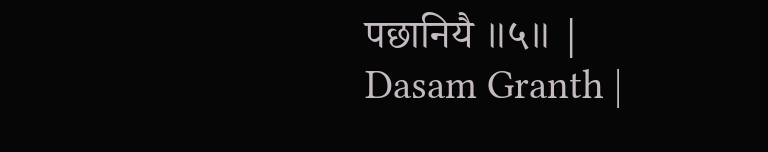पछानियै ॥५॥ |
Dasam Granth |